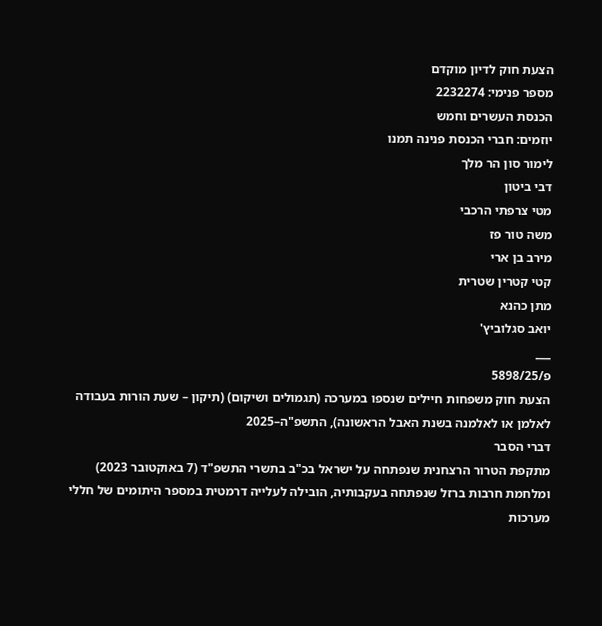הצעת חוק לדיון מוקדם
מספר פנימי: 2232274
הכנסת העשרים וחמש
יוזמים: חברי הכנסת פנינה תמנו
לימור סון הר מלך
דבי ביטון
מטי צרפתי הרכבי
משה טור פז
מירב בן ארי
קטי קטרין שטרית
מתן כהנא
יואב סגלוביץ'
___
פ/5898/25
הצעת חוק משפחות חיילים שנספו במערכה (תגמולים ושיקום) (תיקון – שעת הורות בעבודה לאלמן או לאלמנה בשנת האבל הראשונה), התשפ"ה–2025
דברי הסבר
מתקפת הטרור הרצחנית שנפתחה על ישראל בכ"ב בתשרי התשפ"ד (7 באוקטובר 2023) ומלחמת חרבות ברזל שנפתחה בעקבותיה, הובילה לעלייה דרמטית במספר היתומים של חללי מערכות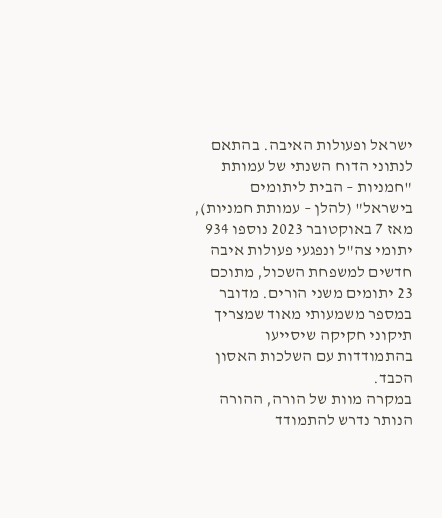ישראל ופעולות האיבה. בהתאם לנתוני הדוח השנתי של עמותת "חמניות – הבית ליתומים בישראל" (להלן – עמותת חמניות), מאז 7 באוקטובר 2023 נוספו 934 יתומי צה"ל ונפגעי פעולות איבה חדשים למשפחת השכול, מתוכם 23 יתומים משני הורים. מדובר במספר משמעותי מאוד שמצריך תיקוני חקיקה שיסייעו בהתמודדות עם השלכות האסון הכבד.
במקרה מוות של הורה, ההורה הנותר נדרש להתמודד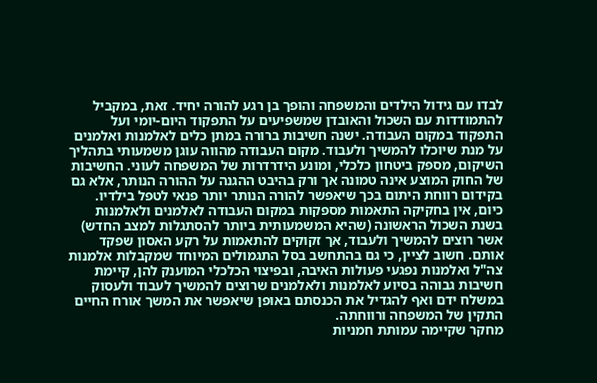לבדו עם גידול הילדים והמשפחה והופך בן רגע להורה יחיד. זאת, במקביל להתמודדות עם השכול והאובדן שמשפיעים על התפקוד היום-יומי ועל התפקוד במקום העבודה. ישנה חשיבות ברורה במתן כלים לאלמנות ואלמנים על מנת שיוכלו להמשיך ולעבוד. מקום העבודה מהווה עוגן משמעותי בתהליך השיקום, מספק ביטחון כלכלי, ומונע הידרדרות של המשפחה לעוני. החשיבות של החוק המוצע אינה טמונה אך ורק בהיבט ההגנה על ההורה הנותר, אלא גם בקידום רווחת היתום בכך שיאפשר להורה הנותר יותר פנאי לטפל בילדיו.
כיום, אין בחקיקה התאמות מספקות במקום העבודה לאלמנים ולאלמנות בשנת השכול הראשונה (שהיא המשמעותית ביותר להסתגלות למצב החדש) אשר רוצים להמשיך ולעבוד, אך זקוקים להתאמות על רקע האסון שפקד אותם. חשוב לציין, כי גם בהתחשב בסל התגמולים המיוחד שמקבלות אלמנות צה"ל ואלמנות נפגעי פעולות האיבה, ובפיצוי הכלכלי המוענק להן, קיימת חשיבות גבוהה בסיוע לאלמנות ולאלמנים שרוצים להמשיך לעבוד ולעסוק במשלח ידם ואף להגדיל את הכנסתם באופן שיאפשר את המשך אורח החיים התקין של המשפחה ורווחתה.
מחקר שקיימה עמותת חמניות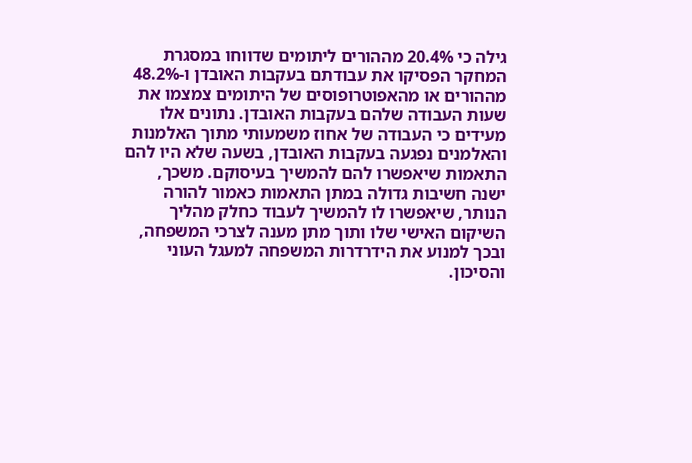גילה כי 20.4% מההורים ליתומים שדווחו במסגרת המחקר הפסיקו את עבודתם בעקבות האובדן ו-48.2% מההורים או מהאפוטרופוסים של היתומים צמצמו את שעות העבודה שלהם בעקבות האובדן. נתונים אלו מעידים כי העבודה של אחוז משמעותי מתוך האלמנות והאלמנים נפגעה בעקבות האובדן, בשעה שלא היו להם התאמות שיאפשרו להם להמשיך בעיסוקם. משכך, ישנה חשיבות גדולה במתן התאמות כאמור להורה הנותר, שיאפשרו לו להמשיך לעבוד כחלק מהליך השיקום האישי שלו ותוך מתן מענה לצרכי המשפחה, ובכך למנוע את הידרדרות המשפחה למעגל העוני והסיכון.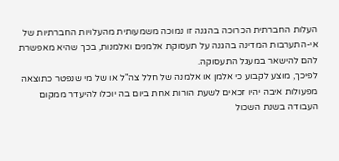העלות החברתית הכרוכה בהגנה זו נמוכה משמעותית מהעלויות החברתיות של אי-התערבות המדינה בהגנה על תעסוקת אלמנים ואלמנות, בכך שהיא מאפשרת להם להישאר במעגל התעסוקה.
לפיכך, מוצע לקבוע כי אלמן או אלמנה של חלל צה"ל או של מי שנפטר כתוצאה מפעולות איבה יהיו זכאים לשעת הורות אחת ביום בה יוכלו להיעדר ממקום העבודה בשנת השכול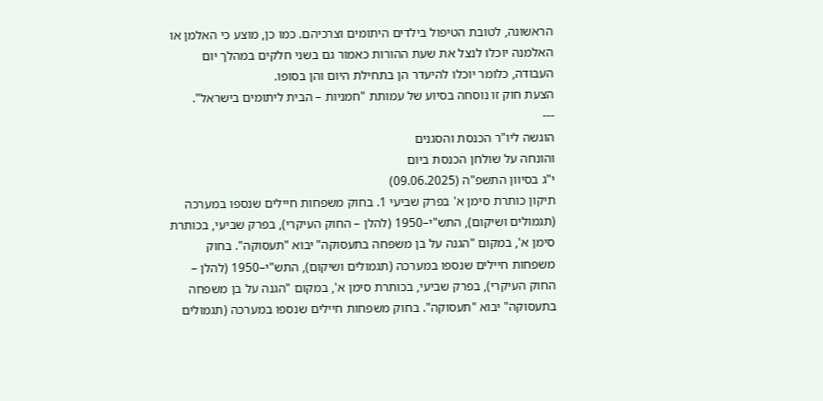הראשונה, לטובת הטיפול בילדים היתומים וצרכיהם. כמו כן, מוצע כי האלמן או האלמנה יוכלו לנצל את שעת ההורות כאמור גם בשני חלקים במהלך יום העבודה, כלומר יוכלו להיעדר הן בתחילת היום והן בסופו.
הצעת חוק זו נוסחה בסיוע של עמותת "חמניות – הבית ליתומים בישראל".
---
הוגשה ליו"ר הכנסת והסגנים
והונחה על שולחן הכנסת ביום
י"ג בסיוון התשפ"ה (09.06.2025)
תיקון כותרת סימן א' בפרק שביעי 1. בחוק משפחות חיילים שנספו במערכה (תגמולים ושיקום), התש"י–1950 (להלן – החוק העיקרי), בפרק שביעי, בכותרת סימן א', במקום "הגנה על בן משפחה בתעסוקה" יבוא "תעסוקה". בחוק משפחות חיילים שנספו במערכה (תגמולים ושיקום), התש"י–1950 (להלן – החוק העיקרי), בפרק שביעי, בכותרת סימן א', במקום "הגנה על בן משפחה בתעסוקה" יבוא "תעסוקה". בחוק משפחות חיילים שנספו במערכה (תגמולים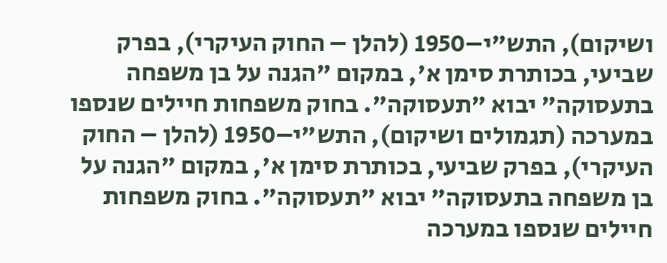ושיקום), התש"י–1950 (להלן – החוק העיקרי), בפרק שביעי, בכותרת סימן א', במקום "הגנה על בן משפחה בתעסוקה" יבוא "תעסוקה". בחוק משפחות חיילים שנספו במערכה (תגמולים ושיקום), התש"י–1950 (להלן – החוק העיקרי), בפרק שביעי, בכותרת סימן א', במקום "הגנה על בן משפחה בתעסוקה" יבוא "תעסוקה". בחוק משפחות חיילים שנספו במערכה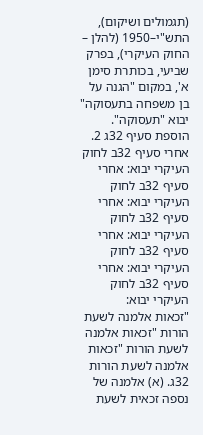(תגמולים ושיקום), התש"י–1950 (להלן – החוק העיקרי), בפרק שביעי, בכותרת סימן א', במקום "הגנה על בן משפחה בתעסוקה" יבוא "תעסוקה".
הוספת סעיף 32ג 2. אחרי סעיף 32ב לחוק העיקרי יבוא: אחרי סעיף 32ב לחוק העיקרי יבוא: אחרי סעיף 32ב לחוק העיקרי יבוא: אחרי סעיף 32ב לחוק העיקרי יבוא: אחרי סעיף 32ב לחוק העיקרי יבוא:
"זכאות אלמנה לשעת הורות "זכאות אלמנה לשעת הורות "זכאות אלמנה לשעת הורות 32ג. (א) אלמנה של נספה זכאית לשעת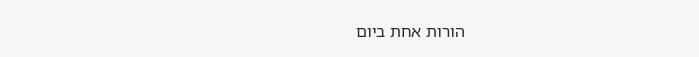הורות אחת ביום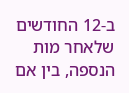ב-12 החודשים שלאחר מות הנספה, בין אם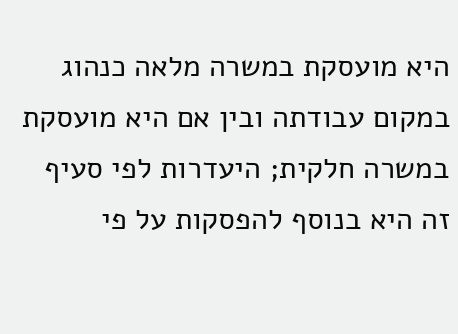היא מועסקת במשרה מלאה כנהוג במקום עבודתה ובין אם היא מועסקת במשרה חלקית; היעדרות לפי סעיף זה היא בנוסף להפסקות על פי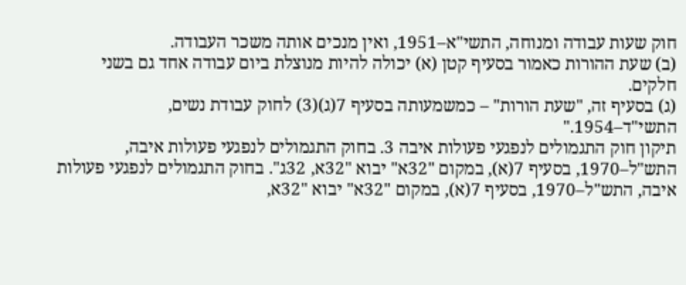חוק שעות עבודה ומנוחה, התשי"א–1951, ואין מנכים אותה משכר העבודה.
(ב) שעת ההורות כאמור בסעיף קטן (א) יכולה להיות מנוצלת ביום עבודה אחד גם בשני חלקים.
(ג) בסעיף זה, "שעת הורות" – כמשמעותה בסעיף 7(ג)(3) לחוק עבודת נשים, התשי"ד–1954."
תיקון חוק התגמולים לנפגעי פעולות איבה 3. בחוק התגמולים לנפגעי פעולות איבה, התש"ל–1970, בסעיף 7(א), במקום "32א" יבוא "32א, 32ג". בחוק התגמולים לנפגעי פעולות איבה, התש"ל–1970, בסעיף 7(א), במקום "32א" יבוא "32א,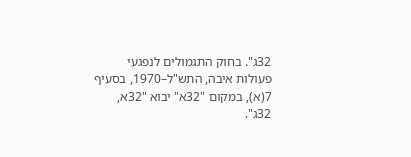32ג". בחוק התגמולים לנפגעי פעולות איבה, התש"ל–1970, בסעיף 7(א), במקום "32א" יבוא "32א, 32ג".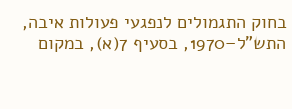בחוק התגמולים לנפגעי פעולות איבה, התש"ל–1970, בסעיף 7(א), במקום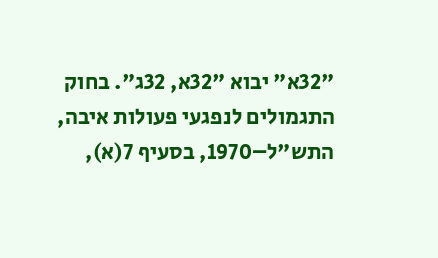"32א" יבוא "32א, 32ג". בחוק התגמולים לנפגעי פעולות איבה, התש"ל–1970, בסעיף 7(א),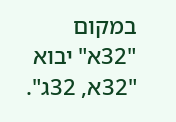במקום "32א" יבוא "32א, 32ג".